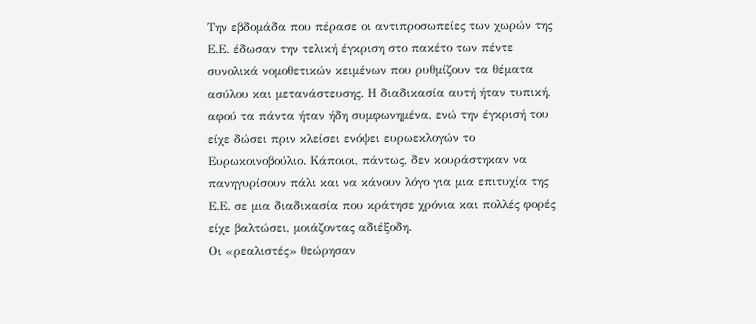Την εβδομάδα που πέρασε οι αντιπροσωπείες των χωρών της Ε.Ε. έδωσαν την τελική έγκριση στο πακέτο των πέντε συνολικά νομοθετικών κειμένων που ρυθμίζουν τα θέματα ασύλου και μετανάστευσης. Η διαδικασία αυτή ήταν τυπική, αφού τα πάντα ήταν ήδη συμφωνημένα, ενώ την έγκρισή του είχε δώσει πριν κλείσει ενόψει ευρωεκλογών το Ευρωκοινοβούλιο. Κάποιοι, πάντως, δεν κουράστηκαν να πανηγυρίσουν πάλι και να κάνουν λόγο για μια επιτυχία της Ε.Ε. σε μια διαδικασία που κράτησε χρόνια και πολλές φορές είχε βαλτώσει, μοιάζοντας αδιέξοδη.
Οι «ρεαλιστές» θεώρησαν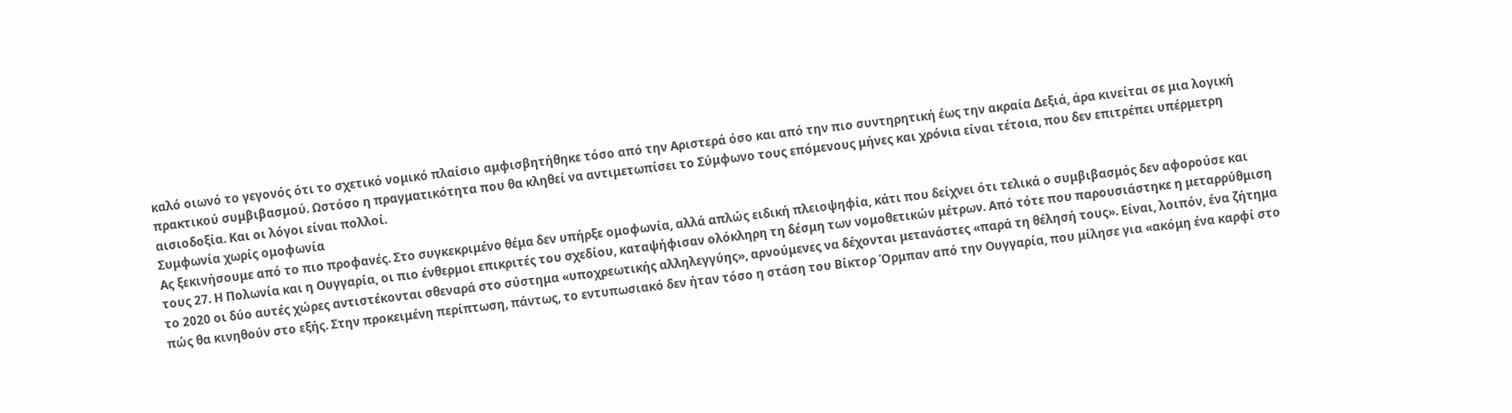καλό οιωνό το γεγονός ότι το σχετικό νομικό πλαίσιο αμφισβητήθηκε τόσο από την Αριστερά όσο και από την πιο συντηρητική έως την ακραία Δεξιά, άρα κινείται σε μια λογική πρακτικού συμβιβασμού. Ωστόσο η πραγματικότητα που θα κληθεί να αντιμετωπίσει το Σύμφωνο τους επόμενους μήνες και χρόνια είναι τέτοια, που δεν επιτρέπει υπέρμετρη αισιοδοξία. Και οι λόγοι είναι πολλοί.
Συμφωνία χωρίς ομοφωνία
Ας ξεκινήσουμε από το πιο προφανές. Στο συγκεκριμένο θέμα δεν υπήρξε ομοφωνία, αλλά απλώς ειδική πλειοψηφία, κάτι που δείχνει ότι τελικά ο συμβιβασμός δεν αφορούσε και τους 27. Η Πολωνία και η Ουγγαρία, οι πιο ένθερμοι επικριτές του σχεδίου, καταψήφισαν ολόκληρη τη δέσμη των νομοθετικών μέτρων. Από τότε που παρουσιάστηκε η μεταρρύθμιση το 2020 οι δύο αυτές χώρες αντιστέκονται σθεναρά στο σύστημα «υποχρεωτικής αλληλεγγύης», αρνούμενες να δέχονται μετανάστες «παρά τη θέλησή τους». Είναι, λοιπόν, ένα ζήτημα πώς θα κινηθούν στο εξής. Στην προκειμένη περίπτωση, πάντως, το εντυπωσιακό δεν ήταν τόσο η στάση του Βίκτορ Όρμπαν από την Ουγγαρία, που μίλησε για «ακόμη ένα καρφί στο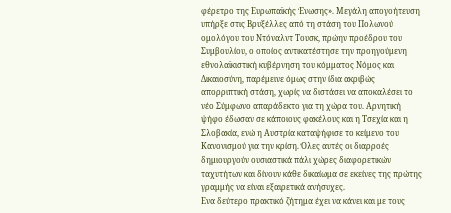φέρετρο της Ευρωπαϊκής Ένωσης». Μεγάλη απογοήτευση υπήρξε στις Βρυξέλλες από τη στάση του Πολωνού ομολόγου του Ντόναλντ Τουσκ, πρώην προέδρου του Συμβουλίου, ο οποίος αντικατέστησε την προηγούμενη εθνολαϊκιστική κυβέρνηση του κόμματος Νόμος και Δικαιοσύνη, παρέμεινε όμως στην ίδια ακριβώς απορριπτική στάση, χωρίς να διστάσει να αποκαλέσει το νέο Σύμφωνο απαράδεκτο για τη χώρα του. Αρνητική ψήφο έδωσαν σε κάποιους φακέλους και η Τσεχία και η Σλοβακία, ενώ η Αυστρία καταψήφισε το κείμενο του Κανονισμού για την κρίση. Όλες αυτές οι διαρροές δημιουργούν ουσιαστικά πάλι χώρες διαφορετικών ταχυτήτων και δίνουν κάθε δικαίωμα σε εκείνες της πρώτης γραμμής να είναι εξαιρετικά ανήσυχες.
Ενα δεύτερο πρακτικό ζήτημα έχει να κάνει και με τους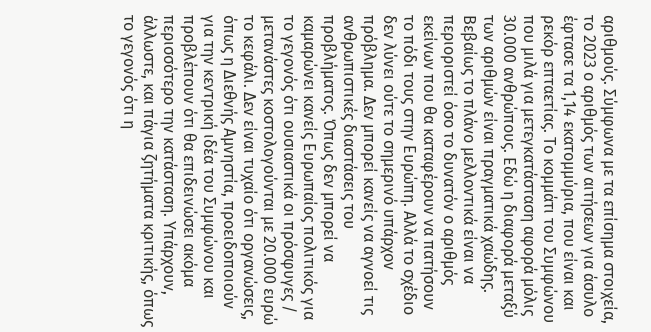αριθμούς. Σύμφωνα με τα επίσημα στοιχεία, το 2023 ο αριθμός των αιτήσεων για άσυλο έφτασε τα 1,14 εκατομμύρια, που είναι και ρεκόρ επταετίας. Το κομμάτι του Συμφώνου που μιλά για μετεγκατάσταση αφορά μόλις 30.000 ανθρώπους. Εδώ η διαφορά μεταξύ των αριθμών είναι πραγματικά χαώδης. Βεβαίως το πλάνο μελλοντικά είναι να περιοριστεί όσο το δυνατόν ο αριθμός εκείνων που θα καταφέρουν να πατήσουν το πόδι τους στην Ευρώπη. Αλλά το σχέδιο δεν λύνει ούτε το σημερινό υπάρχον πρόβλημα. Δεν μπορεί κανείς να αγνοεί τις ανθρωπιστικές διαστάσεις του προβλήματος. Όπως δεν μπορεί να καμαρώνει κανείς Ευρωπαίος πολιτικός για το γεγονός ότι ουσιαστικά οι πρόσφυγες / μετανάστες κοστολογούνται με 20.000 ευρώ το κεφάλι. Δεν είναι τυχαίο ότι οργανώσεις, όπως η Διεθνής Αμνηστία, προειδοποιούν για την κεντρική ιδέα του Συμφώνου και προβλέπουν ότι θα επιδεινώσει ακόμα περισσότερο την κατάσταση. Υπάρχουν, άλλωστε, και πάγια ζητήματα κριτικής, όπως το γεγονός ότι η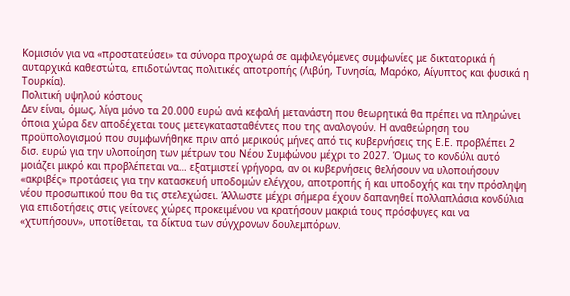Κομισιόν για να «προστατεύσει» τα σύνορα προχωρά σε αμφιλεγόμενες συμφωνίες με δικτατορικά ή αυταρχικά καθεστώτα, επιδοτώντας πολιτικές αποτροπής (Λιβύη, Τυνησία, Μαρόκο, Αίγυπτος και φυσικά η Τουρκία).
Πολιτική υψηλού κόστους
Δεν είναι, όμως, λίγα μόνο τα 20.000 ευρώ ανά κεφαλή μετανάστη που θεωρητικά θα πρέπει να πληρώνει όποια χώρα δεν αποδέχεται τους μετεγκατασταθέντες που της αναλογούν. Η αναθεώρηση του προϋπολογισμού που συμφωνήθηκε πριν από μερικούς μήνες από τις κυβερνήσεις της Ε.Ε. προβλέπει 2 δισ. ευρώ για την υλοποίηση των μέτρων του Νέου Συμφώνου μέχρι το 2027. Όμως το κονδύλι αυτό μοιάζει μικρό και προβλέπεται να… εξατμιστεί γρήγορα, αν οι κυβερνήσεις θελήσουν να υλοποιήσουν «ακριβές» προτάσεις για την κατασκευή υποδομών ελέγχου, αποτροπής ή και υποδοχής και την πρόσληψη νέου προσωπικού που θα τις στελεχώσει. Άλλωστε μέχρι σήμερα έχουν δαπανηθεί πολλαπλάσια κονδύλια για επιδοτήσεις στις γείτονες χώρες προκειμένου να κρατήσουν μακριά τους πρόσφυγες και να «χτυπήσουν», υποτίθεται, τα δίκτυα των σύγχρονων δουλεμπόρων.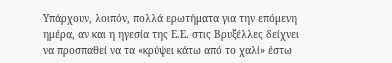Υπάρχουν, λοιπόν, πολλά ερωτήματα για την επόμενη ημέρα, αν και η ηγεσία της Ε.Ε. στις Βρυξέλλες δείχνει να προσπαθεί να τα «κρύψει κάτω από το χαλί» έστω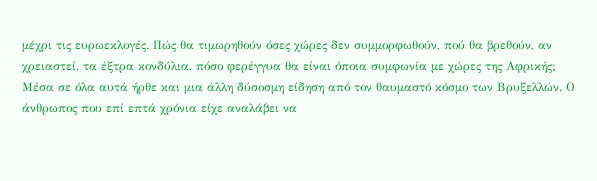μέχρι τις ευρωεκλογές. Πώς θα τιμωρηθούν όσες χώρες δεν συμμορφωθούν, πού θα βρεθούν, αν χρειαστεί, τα έξτρα κονδύλια, πόσο φερέγγυα θα είναι όποια συμφωνία με χώρες της Αφρικής;
Μέσα σε όλα αυτά ήρθε και μια άλλη δύσοσμη είδηση από τον θαυμαστό κόσμο των Βρυξελλών. Ο άνθρωπος που επί επτά χρόνια είχε αναλάβει να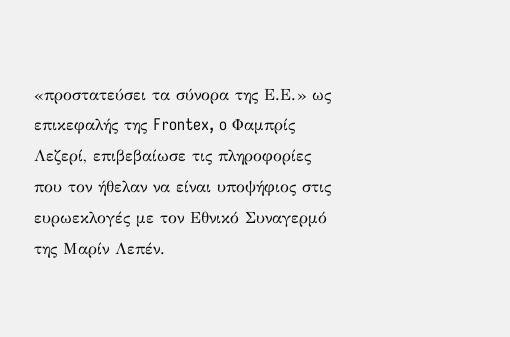«προστατεύσει τα σύνορα της Ε.Ε.» ως επικεφαλής της Frontex, o Φαμπρίς Λεζερί, επιβεβαίωσε τις πληροφορίες που τον ήθελαν να είναι υποψήφιος στις ευρωεκλογές με τον Εθνικό Συναγερμό της Μαρίν Λεπέν.